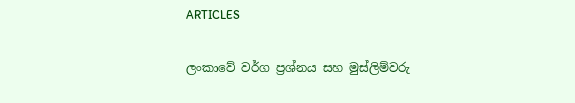ARTICLES

ලංකාවේ වර්ග ප්‍රශ්නය සහ මුස්ලිම්වරු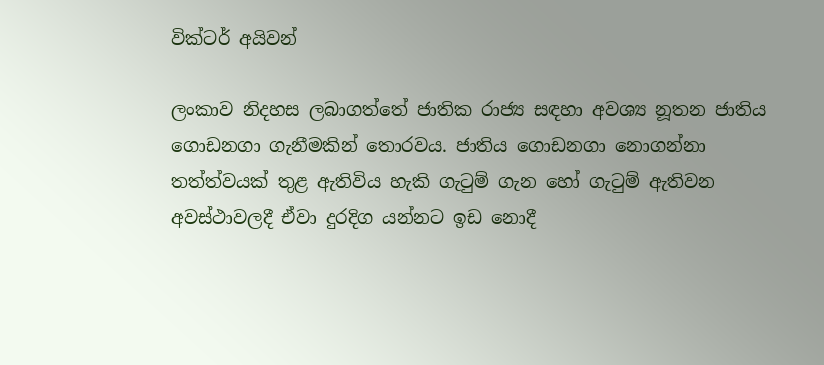වික්ටර් අයිවන්

ලංකාව නිදහස ලබාගත්තේ ජාතික රාජ්‍ය සඳහා අවශ්‍ය නූතන ජාතිය ගොඩනගා ගැනීමකින් තොරවය. ජාතිය ගොඩනගා නොගන්නා තත්ත්වයක් තුළ ඇතිවිය හැකි ගැටුම් ගැන හෝ ගැටුම් ඇතිවන අවස්ථාවලදී ඒවා දුරදිග යන්නට ඉඩ නොදී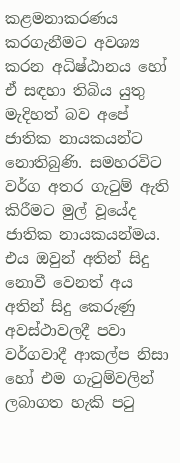කළමනාකරණය කරගැනීමට අවශ්‍ය කරන අධිෂ්ඨානය හෝ ඒ සඳහා තිබිය යුතු මැදිහත් බව අපේ ජාතික නායකයන්ට නොතිබුණි. සමහරවිට වර්ග අතර ගැටුම් ඇති කිරීමට මුල් වූයේද ජාතික නායකයන්මය. එය ඔවුන් අතින් සිදු නොවී වෙනත් අය අතින් සිදු කෙරුණු අවස්ථාවලදී පවා වර්ගවාදී ආකල්ප නිසා හෝ එම ගැටුම්වලින් ලබාගත හැකි පටු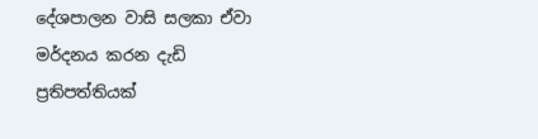දේශපාලන වාසි සලකා ඒවා මර්දනය කරන දැඩි ප්‍රතිපත්තියක්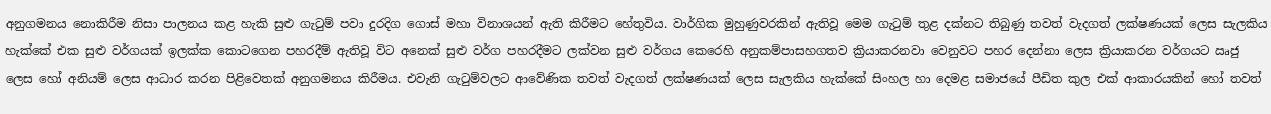අනුගමනය නොකිරීම නිසා පාලනය කළ හැකි සුළු ගැටුම් පවා දුරදිග ගොස් මහා විනාශයන් ඇති කිරීමට හේතුවිය. වාර්ගික මුහුණුවරකින් ඇතිවූ මෙම ගැටුම් තුළ දක්නට තිබුණු තවත් වැදගත් ලක්ෂණයක් ලෙස සැලකිය හැක්කේ එක සුළු වර්ගයක් ඉලක්ක කොටගෙන පහරදීම් ඇතිවූ විට අනෙක් සුළු වර්ග පහරදීමට ලක්වන සුළු වර්ගය කෙරෙහි අනුකම්පාසහගතව ක්‍රියාකරනවා වෙනුවට පහර දෙන්නා ලෙස ක්‍රියාකරන වර්ගයට ඍජු ලෙස හෝ අනියම් ලෙස ආධාර කරන පිළිවෙතක් අනුගමනය කිරීමය. එවැනි ගැටුම්වලට ආවේණික තවත් වැදගත් ලක්ෂණයක් ලෙස සැලකිය හැක්කේ සිංහල හා දෙමළ සමාජයේ පීඩිත කුල එක් ආකාරයකින් හෝ තවත්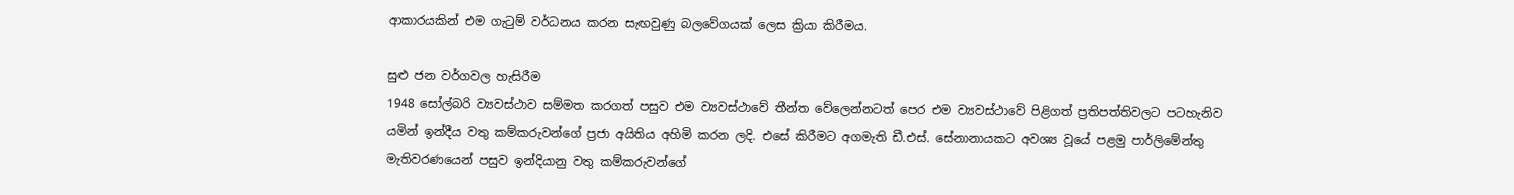ආකාරයකින් එම ගැටුම් වර්ධනය කරන සැඟවුණු බලවේගයක් ලෙස ක්‍රියා කිරීමය.

සුළු ජන වර්ගවල හැසිරීම
1948 සෝල්බරි ව්‍යවස්ථාව සම්මත කරගත් පසුව එම ව්‍යවස්ථාවේ තීන්ත වේලෙන්නටත් පෙර එම ව්‍යවස්ථාවේ පිළිගත් ප්‍රතිපත්තිවලට පටහැනිව යමින් ඉන්දීය වතු කම්කරුවන්ගේ ප්‍රජා අයිතිය අහිමි කරන ලදි. එසේ කිරීමට අගමැති ඩී.එස්. සේනානායකට අවශ්‍ය වූයේ පළමු පාර්ලිමේන්තු මැතිවරණයෙන් පසුව ඉන්දියානු වතු කම්කරුවන්ගේ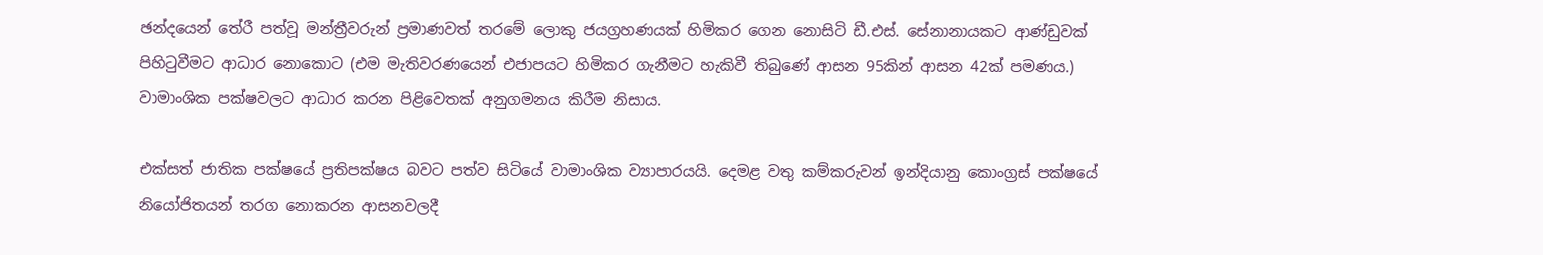ඡන්දයෙන් තේරී පත්වූ මන්ත්‍රීවරුන් ප්‍රමාණවත් තරමේ ලොකු ජයග්‍රහණයක් හිමිකර ගෙන නොසිටි ඩී.එස්. සේනානායකට ආණ්ඩුවක් පිහිටුවීමට ආධාර නොකොට (එම මැතිවරණයෙන් එජාපයට හිමිකර ගැනීමට හැකිවී තිබුණේ ආසන 95කින් ආසන 42ක් පමණය.) වාමාංශික පක්ෂවලට ආධාර කරන පිළිවෙතක් අනුගමනය කිරීම නිසාය.

එක්සත් ජාතික පක්ෂයේ ප්‍රතිපක්ෂය බවට පත්ව සිටියේ වාමාංශික ව්‍යාපාරයයි. දෙමළ වතු කම්කරුවන් ඉන්දියානු කොංග්‍රස් පක්ෂයේ නියෝජිතයන් තරග නොකරන ආසනවලදී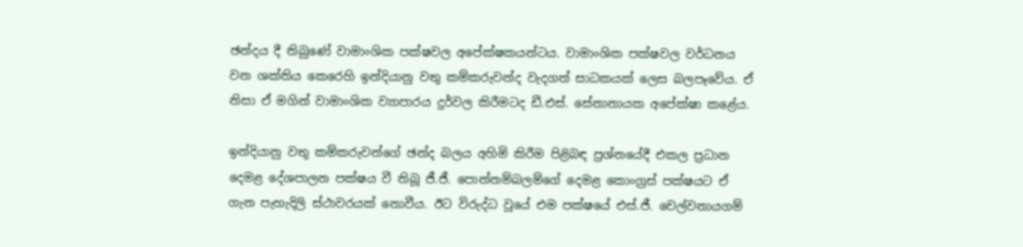ඡන්දය දී තිබුණේ වාමාංශික පක්ෂවල අපේක්ෂකයන්ටය. වාමාංශික පක්ෂවල වර්ධනය වන ශක්තිය කෙරෙහි ඉන්දියානු වතු කම්කරුවන්ද වැදගත් සාධකයක් ලෙස බලපෑවේය. ඒ නිසා ඒ මගින් වාමාංශික ව්‍යාපාරය දුර්වල කිරීමටද ඩී.එස්. සේනානායක අපේක්ෂා කළේය.

ඉන්දියානු වතු කම්කරුවන්ගේ ඡන්ද බලය අහිමි කිරීම පිළිබඳ ප්‍රශ්නයේදී එකල ප්‍රධාන දෙමළ දේශපාලන පක්ෂය වී තිබූ ජී.ජී. පොන්නම්බලම්ගේ දෙමළ කොංග්‍රස් පක්ෂයට ඒ ගැන පැහැදිලි ස්ථාවරයක් නොවීය. ඊට විරුද්ධ වූයේ එම පක්ෂයේ එස්.ජී. චෙල්වනායගම්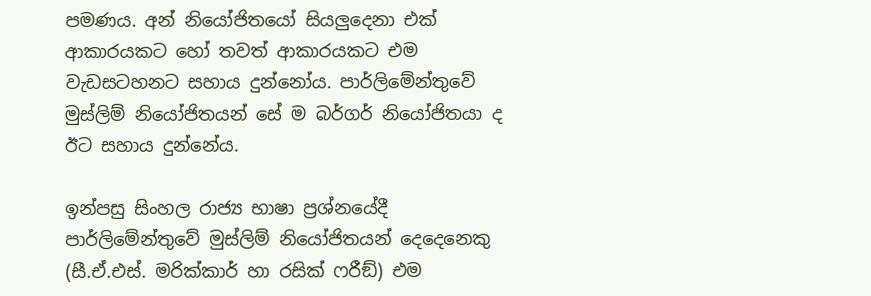පමණය. අන් නියෝජිතයෝ සියලුදෙනා එක් ආකාරයකට හෝ තවත් ආකාරයකට එම වැඩසටහනට සහාය දුන්නෝය. පාර්ලිමේන්තුවේ මුස්ලිම් නියෝජිතයන් සේ ම බර්ගර් නියෝජිතයා ද ඊට සහාය දුන්නේය.

ඉන්පසු සිංහල රාජ්‍ය භාෂා ප්‍රශ්නයේදී පාර්ලිමේන්තුවේ මුස්ලිම් නියෝජිතයන් දෙදෙනෙකු (සී.ඒ.එස්. මරික්කාර් හා රසික් ෆරීඞ්) එම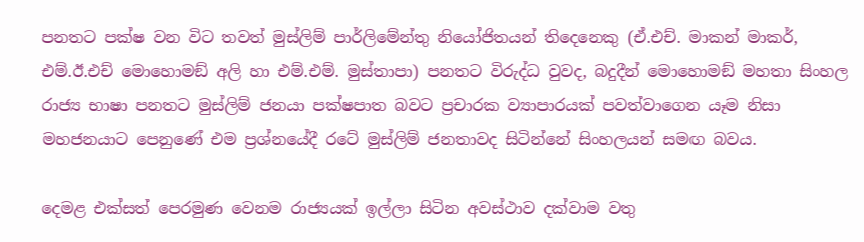පනතට පක්ෂ වන විට තවත් මුස්ලිම් පාර්ලිමේන්තු නියෝජිතයන් තිදෙනෙකු (ඒ.එච්. මාකන් මාකර්, එම්.ඊ.එච් මොහොමඞ් අලි හා එම්.එම්. මුස්තාපා) පනතට විරුද්ධ වුවද, බදුදීන් මොහොමඞ් මහතා සිංහල රාජ්‍ය භාෂා පනතට මුස්ලිම් ජනයා පක්ෂපාත බවට ප්‍රචාරක ව්‍යාපාරයක් පවත්වාගෙන යෑම නිසා මහජනයාට පෙනුණේ එම ප්‍රශ්නයේදී රටේ මුස්ලිම් ජනතාවද සිටින්නේ සිංහලයන් සමඟ බවය.

දෙමළ එක්සත් පෙරමුණ වෙනම රාජ්‍යයක් ඉල්ලා සිටින අවස්ථාව දක්වාම වතු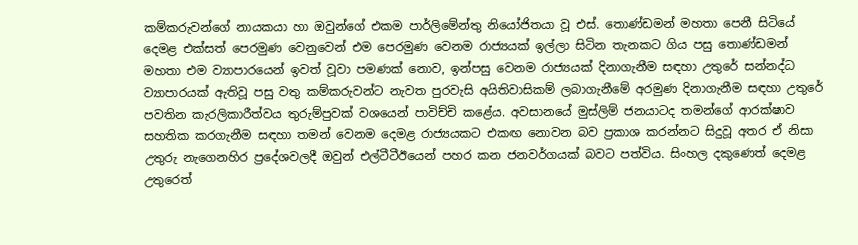කම්කරුවන්ගේ නායකයා හා ඔවුන්ගේ එකම පාර්ලිමේන්තු නියෝජිතයා වූ එස්. තොණ්ඩමන් මහතා පෙනී සිටියේ දෙමළ එක්සත් පෙරමුණ වෙනුවෙන් එම පෙරමුණ වෙනම රාජ්‍යයක් ඉල්ලා සිටින තැනකට ගිය පසු තොණ්ඩමන් මහතා එම ව්‍යාපාරයෙන් ඉවත් වූවා පමණක් නොව, ඉන්පසු වෙනම රාජ්‍යයක් දිනාගැනීම සඳහා උතුරේ සන්නද්ධ ව්‍යාපාරයක් ඇතිවූ පසු වතු කම්කරුවන්ට නැවත පුරවැසි අයිතිවාසිකම් ලබාගැනීමේ අරමුණ දිනාගැනීම සඳහා උතුරේ පවතින කැරලිකාරීත්වය තුරුම්පුවක් වශයෙන් පාවිච්චි කළේය. අවසානයේ මුස්ලිම් ජනයාටද තමන්ගේ ආරක්ෂාව සහතික කරගැනීම සඳහා තමන් වෙනම දෙමළ රාජ්‍යයකට එකඟ නොවන බව ප්‍රකාශ කරන්නට සිදුවූ අතර ඒ නිසා උතුරු නැගෙනහිර ප්‍රදේශවලදී ඔවුන් එල්ටීටීඊයෙන් පහර කන ජනවර්ගයක් බවට පත්විය. සිංහල දකුණෙත් දෙමළ උතුරෙත්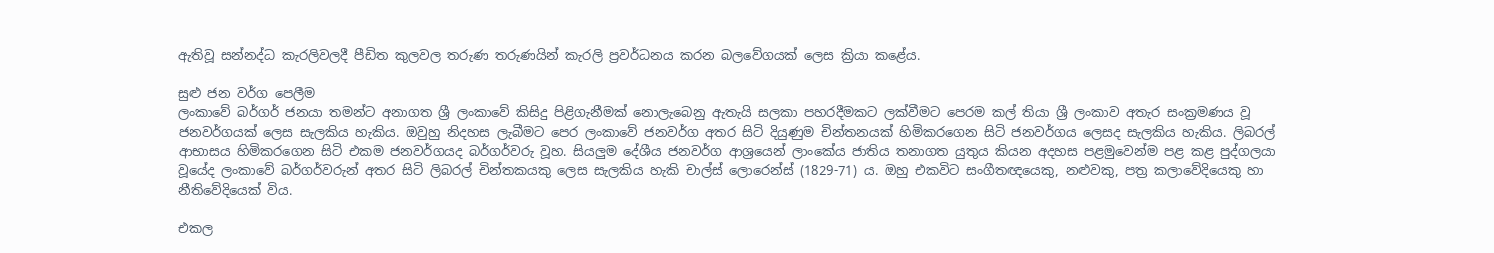ඇතිවූ සන්නද්ධ කැරලිවලදී පීඩිත කුලවල තරුණ තරුණයින් කැරලි ප්‍රවර්ධනය කරන බලවේගයක් ලෙස ක්‍රියා කළේය.

සුළු ජන වර්ග පෙලීම
ලංකාවේ බර්ගර් ජනයා තමන්ට අනාගත ශ්‍රී ලංකාවේ කිසිදු පිළිගැනීමක් නොලැබෙනු ඇතැයි සලකා පහරදීමකට ලක්වීමට පෙරම කල් තියා ශ්‍රී ලංකාව අතැර සංක්‍රමණය වූ ජනවර්ගයක් ලෙස සැලකිය හැකිය. ඔවුහු නිදහස ලැබීමට පෙර ලංකාවේ ජනවර්ග අතර සිටි දියුණුම චින්තනයක් හිමිකරගෙන සිටි ජනවර්ගය ලෙසද සැලකිය හැකිය. ලිබරල් ආභාසය හිමිකරගෙන සිටි එකම ජනවර්ගයද බර්ගර්වරු වූහ. සියලුම දේශීය ජනවර්ග ආශ්‍රයෙන් ලාංකේය ජාතිය තනාගත යුතුය කියන අදහස පළමුවෙන්ම පළ කළ පුද්ගලයා වූයේද ලංකාවේ බර්ගර්වරුන් අතර සිටි ලිබරල් චින්තකයකු ලෙස සැලකිය හැකි චාල්ස් ලොරෙන්ස් (1829-71) ය. ඔහු එකවිට සංගීතඥයෙකු, නළුවකු, පත්‍ර කලාවේදියෙකු හා නීතිවේදියෙක් විය.

එකල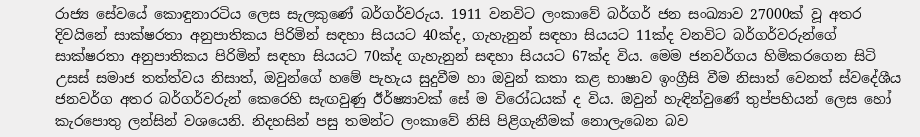රාජ්‍ය සේවයේ කොඳුනාරටිය ලෙස සැලකුණේ බර්ගර්වරුය. 1911 වනවිට ලංකාවේ බර්ගර් ජන සංඛ්‍යාව 27000ක් වූ අතර දිවයිනේ සාක්ෂරතා අනුපාතිකය පිරිමින් සඳහා සියයට 40ක්ද, ගැහැනුන් සඳහා සියයට 11ක්ද වනවිට බර්ගර්වරුන්ගේ සාක්ෂරතා අනුපාතිකය පිරිමින් සඳහා සියයට 70ක්ද ගැහැනුන් සඳහා සියයට 67ක්ද විය. මෙම ජනවර්ගය හිමිකරගෙන සිටි උසස් සමාජ තත්ත්වය නිසාත්, ඔවුන්ගේ හමේ පැහැය සුදුවීම හා ඔවුන් කතා කළ භාෂාව ඉංග්‍රීසි වීම නිසාත් වෙනත් ස්වදේශීය ජනවර්ග අතර බර්ගර්වරුන් කෙරෙහි සැඟවුණු ඊර්ෂ්‍යාවක් සේ ම විරෝධයක් ද විය. ඔවුන් හැඳින්වුණේ තුප්පහියන් ලෙස හෝ කැරපොතු ලන්සින් වශයෙනි. නිදහසින් පසු තමන්ට ලංකාවේ නිසි පිළිගැනීමක් නොලැබෙන බව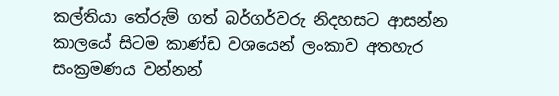කල්තියා තේරුම් ගත් බර්ගර්වරු නිදහසට ආසන්න කාලයේ සිටම කාණ්ඩ වශයෙන් ලංකාව අතහැර සංක්‍රමණය වන්නන්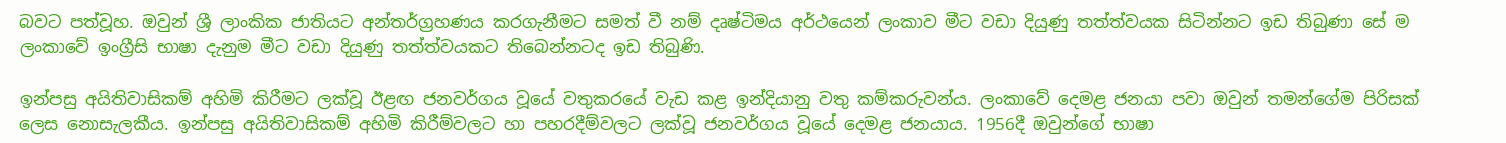බවට පත්වූහ. ඔවුන් ශ්‍රී ලාංකික ජාතියට අන්තර්ග්‍රහණය කරගැනීමට සමත් වී නම් දෘෂ්ටිමය අර්ථයෙන් ලංකාව මීට වඩා දියුණු තත්ත්වයක සිටින්නට ඉඩ තිබුණා සේ ම ලංකාවේ ඉංග්‍රීසි භාෂා දැනුම මීට වඩා දියුණු තත්ත්වයකට තිබෙන්නටද ඉඩ තිබුණි.

ඉන්පසු අයිතිවාසිකම් අහිමි කිරීමට ලක්වූ ඊළඟ ජනවර්ගය වූයේ වතුකරයේ වැඩ කළ ඉන්දියානු වතු කම්කරුවන්ය. ලංකාවේ දෙමළ ජනයා පවා ඔවුන් තමන්ගේම පිරිසක් ලෙස නොසැලකීය. ඉන්පසු අයිතිවාසිකම් අහිමි කිරීම්වලට හා පහරදීම්වලට ලක්වූ ජනවර්ගය වූයේ දෙමළ ජනයාය. 1956දී ඔවුන්ගේ භාෂා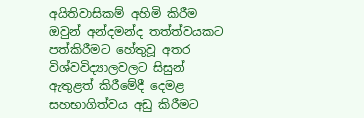අයිතිවාසිකම් අහිමි කිරීම ඔවුන් අන්දමන්ද තත්ත්වයකට පත්කිරීමට හේතුවූ අතර විශ්වවිද්‍යාලවලට සිසුන් ඇතුළත් කිරීමේදී දෙමළ සහභාගිත්වය අඩු කිරීමට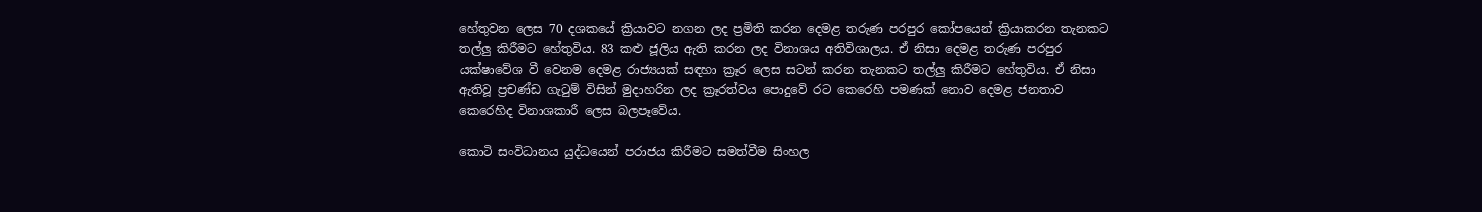හේතුවන ලෙස 70 දශකයේ ක්‍රියාවට නගන ලද ප්‍රමිති කරන දෙමළ තරුණ පරපුර කෝපයෙන් ක්‍රියාකරන තැනකට තල්ලු කිරීමට හේතුවිය. 83 කළු ජූලිය ඇති කරන ලද විනාශය අතිවිශාලය. ඒ නිසා දෙමළ තරුණ පරපුර යක්ෂාවේශ වී වෙනම දෙමළ රාජ්‍යයක් සඳහා ක්‍රෑර ලෙස සටන් කරන තැනකට තල්ලු කිරීමට හේතුවිය. ඒ නිසා ඇතිවූ ප්‍රචණ්ඩ ගැටුම් විසින් මුදාහරින ලද ක්‍රෑරත්වය පොදුවේ රට කෙරෙහි පමණක් නොව දෙමළ ජනතාව කෙරෙහිද විනාශකාරී ලෙස බලපෑවේය.

කොටි සංවිධානය යුද්ධයෙන් පරාජය කිරීමට සමත්වීම සිංහල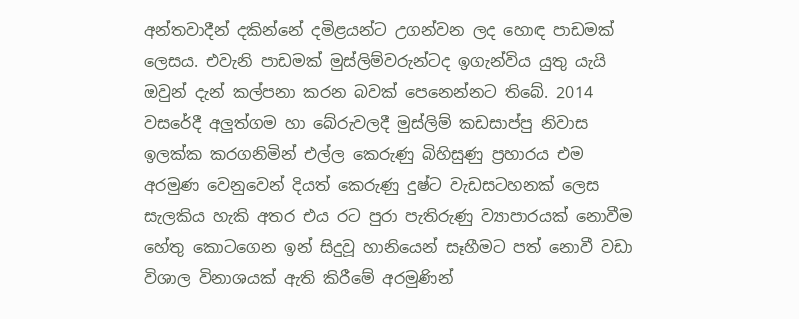අන්තවාදීන් දකින්නේ දමිළයන්ට උගන්වන ලද හොඳ පාඩමක් ලෙසය. එවැනි පාඩමක් මුස්ලිම්වරුන්ටද ඉගැන්විය යුතු යැයි ඔවුන් දැන් කල්පනා කරන බවක් පෙනෙන්නට තිබේ. 2014 වසරේදී අලුත්ගම හා බේරුවලදී මුස්ලිම් කඩසාප්පු නිවාස ඉලක්ක කරගනිමින් එල්ල කෙරුණු බිහිසුණු ප්‍රහාරය එම අරමුණ වෙනුවෙන් දියත් කෙරුණු දුෂ්ට වැඩසටහනක් ලෙස සැලකිය හැකි අතර එය රට පුරා පැතිරුණු ව්‍යාපාරයක් නොවීම හේතු කොටගෙන ඉන් සිදුවූ හානියෙන් සෑහීමට පත් නොවී වඩා විශාල විනාශයක් ඇති කිරීමේ අරමුණින්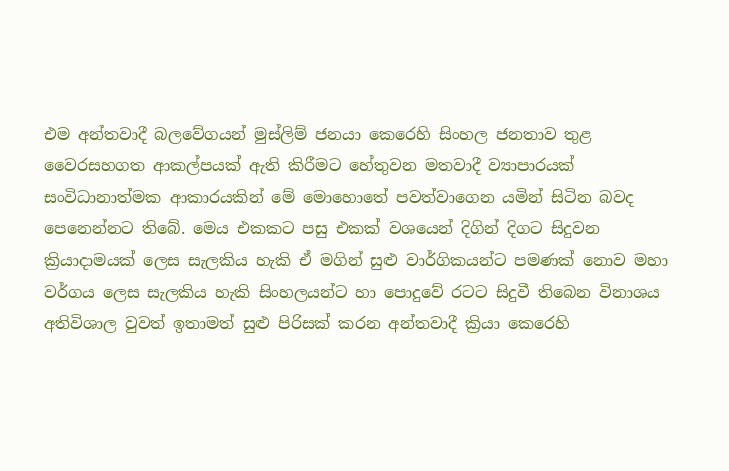එම අන්තවාදී බලවේගයන් මුස්ලිම් ජනයා කෙරෙහි සිංහල ජනතාව තුළ වෛරසහගත ආකල්පයක් ඇති කිරීමට හේතුවන මතවාදී ව්‍යාපාරයක් සංවිධානාත්මක ආකාරයකින් මේ මොහොතේ පවත්වාගෙන යමින් සිටින බවද පෙනෙන්නට තිබේ. මෙය එකකට පසු එකක් වශයෙන් දිගින් දිගට සිදුවන ක්‍රියාදාමයක් ලෙස සැලකිය හැකි ඒ මගින් සුළු වාර්ගිකයන්ට පමණක් නොව මහා වර්ගය ලෙස සැලකිය හැකි සිංහලයන්ට හා පොදුවේ රටට සිදුවී තිබෙන විනාශය අතිවිශාල වුවත් ඉතාමත් සුළු පිරිසක් කරන අන්තවාදී ක්‍රියා කෙරෙහි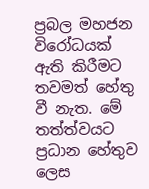ප්‍රබල මහජන විරෝධයක් ඇති කිරීමට තවමත් හේතු වී නැත. මේ තත්ත්වයට ප්‍රධාන හේතුව ලෙස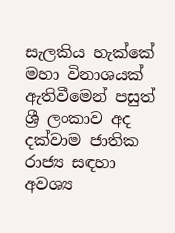සැලකිය හැක්කේ මහා විනාශයක් ඇතිවීමෙන් පසුත් ශ්‍රී ලංකාව අද දක්වාම ජාතික රාජ්‍ය සඳහා අවශ්‍ය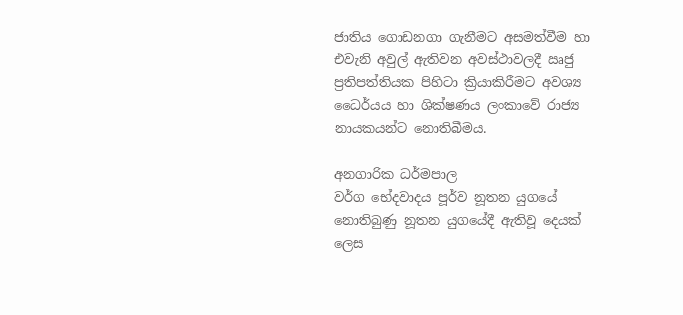ජාතිය ගොඩනගා ගැනීමට අසමත්වීම හා එවැනි අවුල් ඇතිවන අවස්ථාවලදී ඍජු ප්‍රතිපත්තියක පිහිටා ක්‍රියාකිරීමට අවශ්‍ය ධෛර්යය හා ශික්ෂණය ලංකාවේ රාජ්‍ය නායකයන්ට නොතිබීමය.

අනගාරික ධර්මපාල
වර්ග භේදවාදය පූර්ව නූතන යුගයේ නොතිබුණු නූතන යුගයේදී ඇතිවූ දෙයක් ලෙස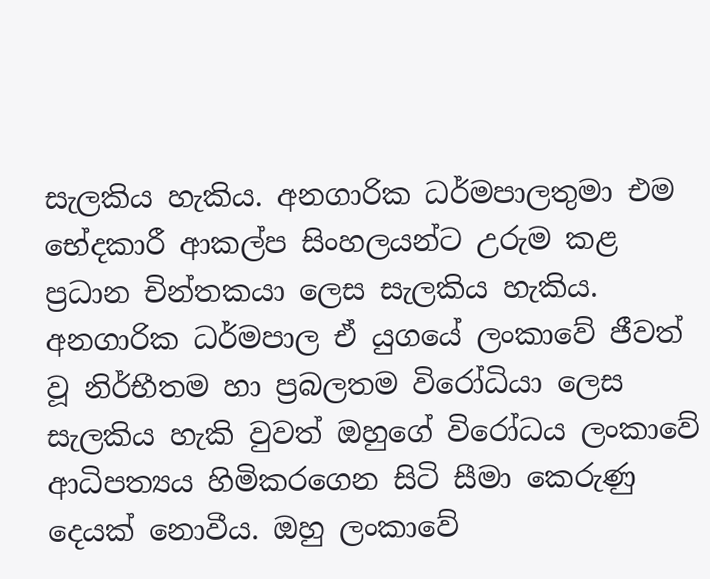සැලකිය හැකිය. අනගාරික ධර්මපාලතුමා එම භේදකාරී ආකල්ප සිංහලයන්ට උරුම කළ ප්‍රධාන චින්තකයා ලෙස සැලකිය හැකිය. අනගාරික ධර්මපාල ඒ යුගයේ ලංකාවේ ජීවත් වූ නිර්භීතම හා ප්‍රබලතම විරෝධියා ලෙස සැලකිය හැකි වුවත් ඔහුගේ විරෝධය ලංකාවේ ආධිපත්‍යය හිමිකරගෙන සිටි සීමා කෙරුණු දෙයක් නොවීය. ඔහු ලංකාවේ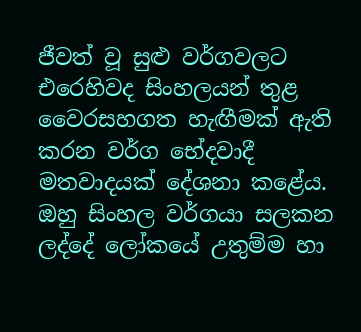ජීවත් වූ සුළු වර්ගවලට එරෙහිවද සිංහලයන් තුළ වෛරසහගත හැඟීමක් ඇති කරන වර්ග භේදවාදී මතවාදයක් දේශනා කළේය. ඔහු සිංහල වර්ගයා සලකන ලද්දේ ලෝකයේ උතුම්ම හා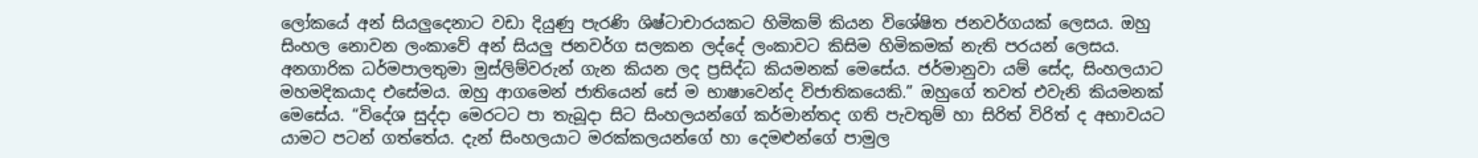ලෝකයේ අන් සියලුදෙනාට වඩා දියුණු පැරණි ශිෂ්ටාචාරයකට හිමිකම් කියන විශේෂිත ජනවර්ගයක් ලෙසය. ඔහු සිංහල නොවන ලංකාවේ අන් සියලු ජනවර්ග සලකන ලද්දේ ලංකාවට කිසිම හිමිකමක් නැති පරයන් ලෙසය. අනගාරික ධර්මපාලතුමා මුස්ලිම්වරුන් ගැන කියන ලද ප්‍රසිද්ධ කියමනක් මෙසේය. ජර්මානුවා යම් සේද, සිංහලයාට මහමදිකයාද එසේමය. ඔහු ආගමෙන් ජාතියෙන් සේ ම භාෂාවෙන්ද විජාතිකයෙකි.” ඔහුගේ තවත් එවැනි කියමනක් මෙසේය. “විදේශ සුද්දා මෙරටට පා තැබූදා සිට සිංහලයන්ගේ කර්මාන්තද ගති පැවතුම් හා සිරිත් විරිත් ද අභාවයට යාමට පටන් ගත්තේය. දැන් සිංහලයාට මරක්කලයන්ගේ හා දෙමළුන්ගේ පාමුල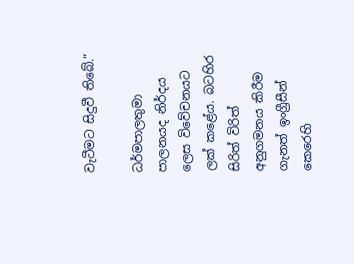වැටීමට සිදුවී තිබේ.”

ධර්මපාලතුමා පාලනයද නිර්දය ලෙස විවේචනයට ලක් කළේය. බටහිර සිරිත් විරිත් අනුගමනය කිරීම ගැනත් ඉංග්‍රීසීන් කෙරෙහි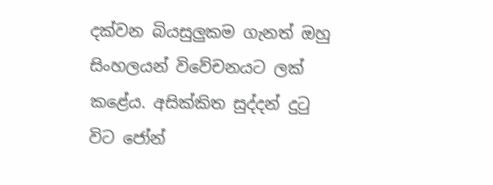දක්වන බියසුලුකම ගැනත් ඔහු සිංහලයන් විවේචනයට ලක් කළේය. අසික්කිත සුද්දන් දුටු විට ජෝන්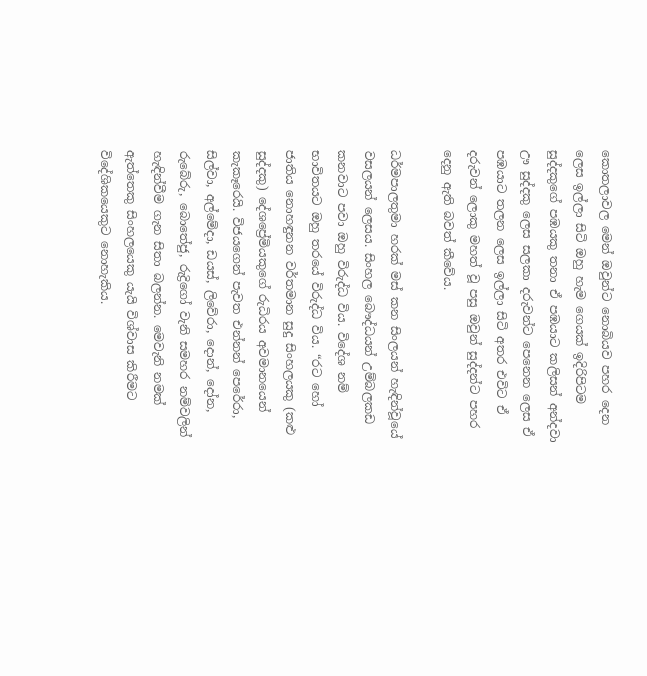කොතලාවල මෙන් ඔවුන්ට නොබියව පහර දෙන ලෙස ඉල්ලා සිටි ඔහු හැම ගෙයක් ඉදිරිපිටම සුද්දකුගේ පඹයකු තනා ඒ පඹයාට කලිසන් අන්දවා ඌ සුද්දකු ලෙස සලකා දරුවන්ට පෙනෙන ලෙස ඒ පඹයාට තලන ලෙස ඉල්ලා සිටි අතර එවිට ඒ දරුවන් ලොකු මහත් වූ පසු ඔවුන් සුද්දන්ට පහර දෙනු ඇති බවත් කීවේය.

ධර්මපාලතුමා හරක් මස් කන සිංලයන් හැඳින්වූයේ වසලයන් ලෙසය. සිංහල බෞද්ධයන් උම්බලකඩ කනවාට පවා ඔහු විරුද්ධ විය. විදේශ නම් භාවිතයට ඔහු තරයේ විරුද්ධ විය. “රට හෝ ජාතිය නොහඳුනන වර්තමාන සුදු සිංහලයකු (කළු සුද්දකු) දේශප්‍රේමියකුගේ රුධිරය අවමානයෙන් කැකෑරෙයි. විජයගෙන් පැවත එන්නන් පෙරේරා, සිල්වා, අල්මේදා, ඩයස්, ලිවේරා, දොන්, දෝන, රුබේරු, බොතේජු, රුද්‍රිගෝ වැනි සමහර නම්වලින් හැඳින්වීම ගැන සිතා බලන්න. මෙවැනි නමක් ඇත්තෙකු සිංහලයෙකු යැයි විශ්වාස කිරීමට විදේශිකයෙකුට නොහැකිය.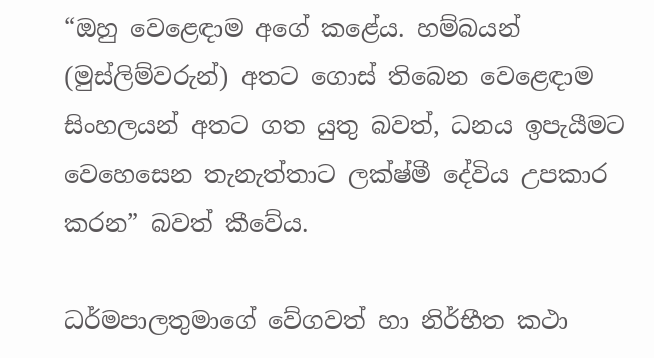“ඔහු වෙළෙඳාම අගේ කළේය. හම්බයන් (මුස්ලිම්වරුන්) අතට ගොස් තිබෙන වෙළෙඳාම සිංහලයන් අතට ගත යුතු බවත්, ධනය ඉපැයීමට වෙහෙසෙන තැනැත්තාට ලක්ෂ්මී දේවිය උපකාර කරන” බවත් කීවේය.

ධර්මපාලතුමාගේ වේගවත් හා නිර්භීත කථා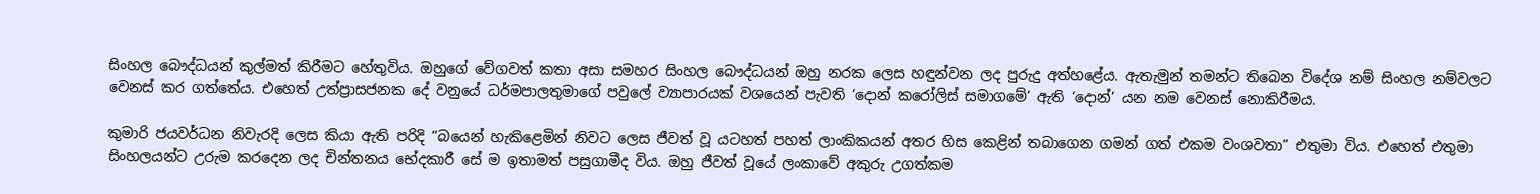සිංහල බෞද්ධයන් කුල්මත් කිරීමට හේතුවිය. ඔහුගේ වේගවත් කතා අසා සමහර සිංහල බෞද්ධයන් ඔහු නරක ලෙස හඳුන්වන ලද පුරුදු අත්හළේය. ඇතැමුන් තමන්ට තිබෙන විදේශ නම් සිංහල නම්වලට වෙනස් කර ගත්තේය. එහෙත් උත්ප්‍රාසජනක දේ වනුයේ ධර්මපාලතුමාගේ පවුලේ ව්‍යාපාරයක් වශයෙන් පැවති ‘දොන් කරෝලිස් සමාගමේ’ ඇති ‘දොන්’ යන නම වෙනස් නොකිරීමය.

කුමාරි ජයවර්ධන නිවැරදි ලෙස කියා ඇති පරිදි “බයෙන් හැකිළෙමින් නිවට ලෙස ජීවත් වූ යටහත් පහත් ලාංකිකයන් අතර හිස කෙළින් තබාගෙන ගමන් ගත් එකම වංශවතා” එතුමා විය. එහෙත් එතුමා සිංහලයන්ට උරුම කරදෙන ලද චින්තනය භේදකාරී සේ ම ඉතාමත් පසුගාමීද විය. ඔහු ජීවත් වූයේ ලංකාවේ අකුරු උගත්කම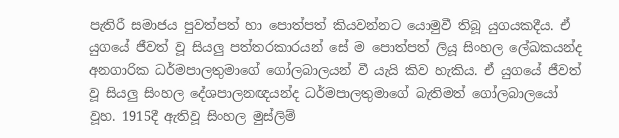පැතිරී සමාජය පුවත්පත් හා පොත්පත් කියවන්නට යොමුවී තිබූ යුගයකදීය. ඒ යුගයේ ජීවත් වූ සියලු පත්තරකාරයන් සේ ම පොත්පත් ලියූ සිංහල ලේඛකයන්ද අනගාරික ධර්මපාලතුමාගේ ගෝලබාලයන් වී යැයි කිව හැකිය. ඒ යුගයේ ජීවත් වූ සියලු සිංහල දේශපාලනඥයන්ද ධර්මපාලතුමාගේ බැතිමත් ගෝලබාලයෝ වූහ. 1915දී ඇතිවූ සිංහල මුස්ලිම්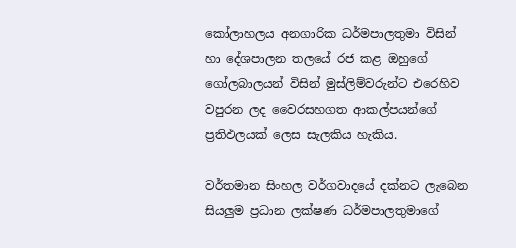කෝලාහලය අනගාරික ධර්මපාලතුමා විසින් හා දේශපාලන තලයේ රජ කළ ඔහුගේ ගෝලබාලයන් විසින් මුස්ලිම්වරුන්ට එරෙහිව වපුරන ලද වෛරසහගත ආකල්පයන්ගේ ප්‍රතිඵලයක් ලෙස සැලකිය හැකිය.

වර්තමාන සිංහල වර්ගවාදයේ දක්නට ලැබෙන සියලුම ප්‍රධාන ලක්ෂණ ධර්මපාලතුමාගේ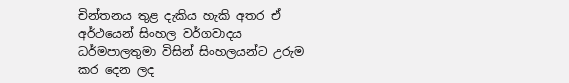චින්තනය තුළ දැකිය හැකි අතර ඒ අර්ථයෙන් සිංහල වර්ගවාදය ධර්මපාලතුමා විසින් සිංහලයන්ට උරුම කර දෙන ලද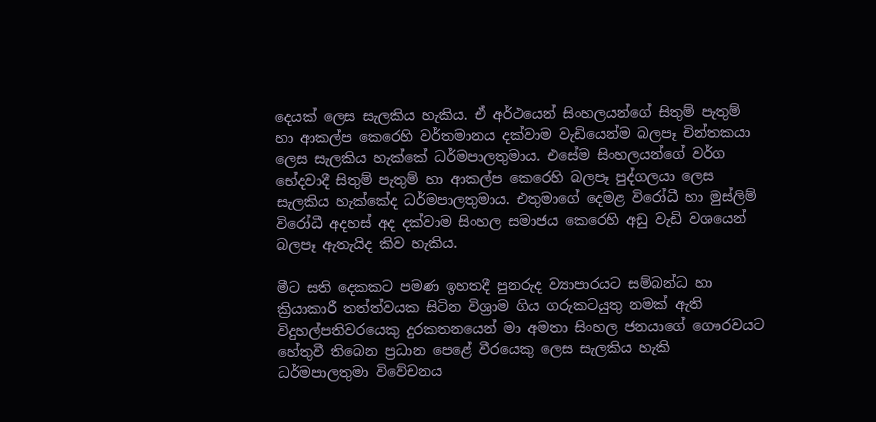දෙයක් ලෙස සැලකිය හැකිය. ඒ අර්ථයෙන් සිංහලයන්ගේ සිතුම් පැතුම් හා ආකල්ප කෙරෙහි වර්තමානය දක්වාම වැඩියෙන්ම බලපෑ චින්තකයා ලෙස සැලකිය හැක්කේ ධර්මපාලතුමාය. එසේම සිංහලයන්ගේ වර්ග භේදවාදී සිතුම් පැතුම් හා ආකල්ප කෙරෙහි බලපෑ පුද්ගලයා ලෙස සැලකිය හැක්කේද ධර්මපාලතුමාය. එතුමාගේ දෙමළ විරෝධී හා මුස්ලිම් විරෝධී අදහස් අද දක්වාම සිංහල සමාජය කෙරෙහි අඩු වැඩි වශයෙන් බලපෑ ඇතැයිද කිව හැකිය.

මීට සති දෙකකට පමණ ඉහතදී පුනරුද ව්‍යාපාරයට සම්බන්ධ හා ක්‍රියාකාරී තත්ත්වයක සිටින විශ්‍රාම ගිය ගරුකටයුතු නමක් ඇති විදුහල්පතිවරයෙකු දුරකතනයෙන් මා අමතා සිංහල ජනයාගේ ගෞරවයට හේතුවී තිබෙන ප්‍රධාන පෙළේ වීරයෙකු ලෙස සැලකිය හැකි ධර්මපාලතුමා විවේචනය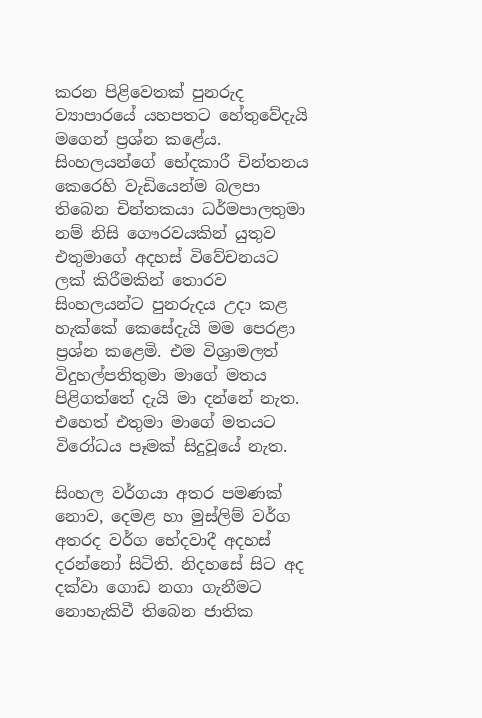කරන පිළිවෙතක් පුනරුද ව්‍යාපාරයේ යහපතට හේතුවේදැයි මගෙන් ප්‍රශ්න කළේය. සිංහලයන්ගේ භේදකාරී චින්තනය කෙරෙහි වැඩියෙන්ම බලපා තිබෙන චින්තකයා ධර්මපාලතුමා නම් නිසි ගෞරවයකින් යුතුව එතුමාගේ අදහස් විවේචනයට ලක් කිරීමකින් තොරව සිංහලයන්ට පුනරුදය උදා කළ හැක්කේ කෙසේදැයි මම පෙරළා ප්‍රශ්න කළෙමි. එම විශ්‍රාමලත් විදුහල්පතිතුමා මාගේ මතය පිළිගත්තේ දැයි මා දන්නේ නැත. එහෙත් එතුමා මාගේ මතයට විරෝධය පෑමක් සිදුවූයේ නැත.

සිංහල වර්ගයා අතර පමණක් නොව, දෙමළ හා මුස්ලිම් වර්ග අතරද වර්ග භේදවාදී අදහස් දරන්නෝ සිටිති. නිදහසේ සිට අද දක්වා ගොඩ නගා ගැනීමට නොහැකිවී තිබෙන ජාතික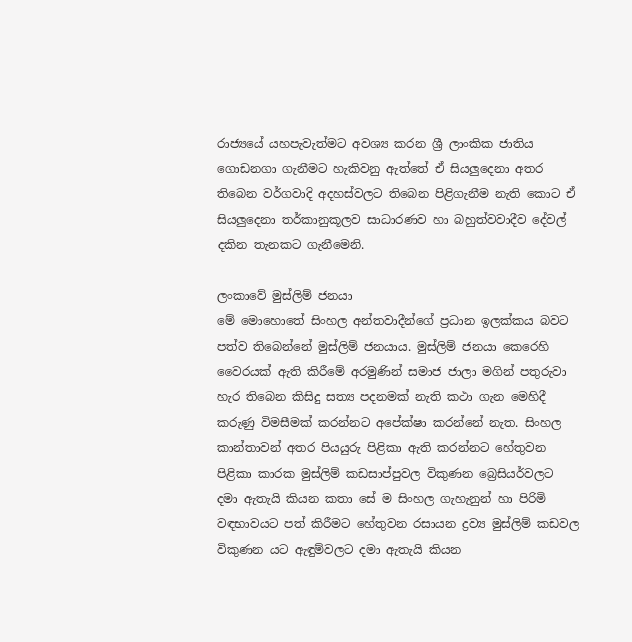රාජ්‍යයේ යහපැවැත්මට අවශ්‍ය කරන ශ්‍රී ලාංකික ජාතිය ගොඩනගා ගැනීමට හැකිවනු ඇත්තේ ඒ සියලුදෙනා අතර තිබෙන වර්ගවාදි අදහස්වලට තිබෙන පිළිගැනීම නැති කොට ඒ සියලුදෙනා තර්කානුකූලව සාධාරණව හා බහුත්වවාදීව දේවල් දකින තැනකට ගැනීමෙනි.

ලංකාවේ මුස්ලිම් ජනයා
මේ මොහොතේ සිංහල අන්තවාදීන්ගේ ප්‍රධාන ඉලක්කය බවට පත්ව තිබෙන්නේ මුස්ලිම් ජනයාය. මුස්ලිම් ජනයා කෙරෙහි වෛරයක් ඇති කිරීමේ අරමුණින් සමාජ ජාලා මගින් පතුරුවා හැර තිබෙන කිසිදු සත්‍ය පදනමක් නැති කථා ගැන මෙහිදී කරුණු විමසීමක් කරන්නට අපේක්ෂා කරන්නේ නැත. සිංහල කාන්තාවන් අතර පියයුරු පිළිකා ඇති කරන්නට හේතුවන පිළිකා කාරක මුස්ලිම් කඩසාප්පුවල විකුණන බ්‍රෙසියර්වලට දමා ඇතැයි කියන කතා සේ ම සිංහල ගැහැනුන් හා පිරිමි වඳභාවයට පත් කිරීමට හේතුවන රසායන ද්‍රව්‍ය මුස්ලිම් කඩවල විකුණන යට ඇඳුම්වලට දමා ඇතැයි කියන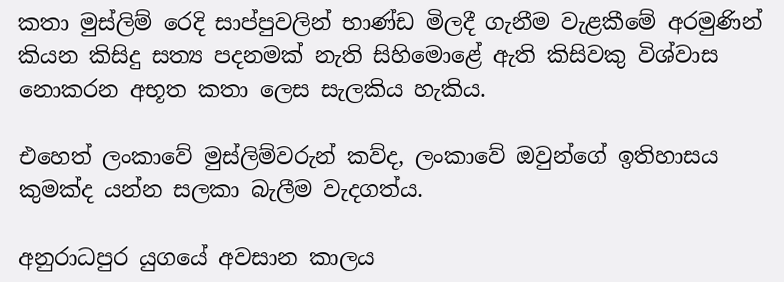කතා මුස්ලිම් රෙදි සාප්පුවලින් භාණ්ඩ මිලදී ගැනීම වැළකීමේ අරමුණින් කියන කිසිදු සත්‍ය පදනමක් නැති සිහිමොළේ ඇති කිසිවකු විශ්වාස නොකරන අභූත කතා ලෙස සැලකිය හැකිය.

එහෙත් ලංකාවේ මුස්ලිම්වරුන් කව්ද, ලංකාවේ ඔවුන්ගේ ඉතිහාසය කුමක්ද යන්න සලකා බැලීම වැදගත්ය.

අනුරාධපුර යුගයේ අවසාන කාලය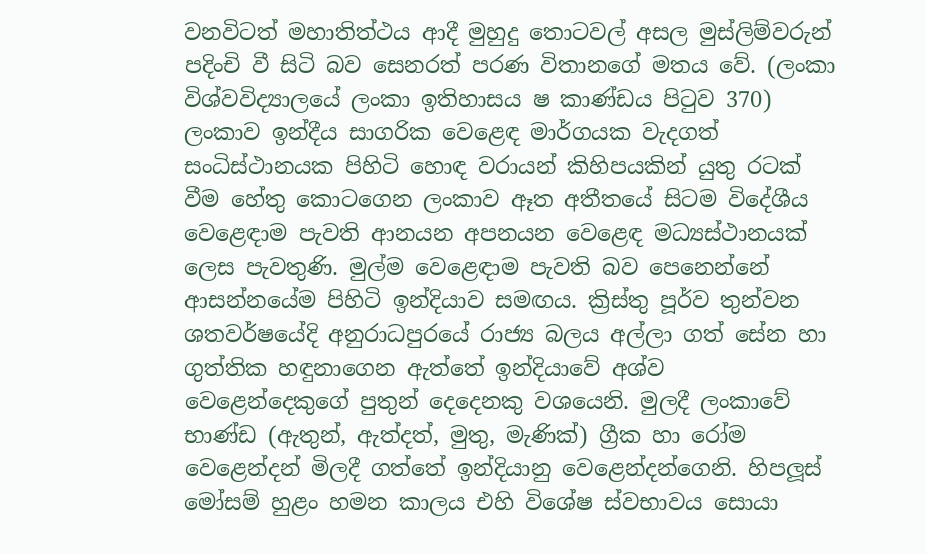වනවිටත් මහාතිත්ථය ආදී මුහුදු තොටවල් අසල මුස්ලිම්වරුන් පදිංචි වී සිටි බව සෙනරත් පරණ විතානගේ මතය වේ. (ලංකා විශ්වවිද්‍යාලයේ ලංකා ඉතිහාසය ෂ කාණ්ඩය පිටුව 370) ලංකාව ඉන්දීය සාගරික වෙළෙඳ මාර්ගයක වැදගත් සංධිස්ථානයක පිහිටි හොඳ වරායන් කිහිපයකින් යුතු රටක් වීම හේතු කොටගෙන ලංකාව ඈත අතීතයේ සිටම විදේශීය වෙළෙඳාම පැවති ආනයන අපනයන වෙළෙඳ මධ්‍යස්ථානයක් ලෙස පැවතුණි. මුල්ම වෙළෙඳාම පැවති බව පෙනෙන්නේ ආසන්නයේම පිහිටි ඉන්දියාව සමඟය. ක්‍රිස්තු පූර්ව තුන්වන ශතවර්ෂයේදි අනුරාධපුරයේ රාජ්‍ය බලය අල්ලා ගත් සේන හා ගුත්තික හඳුනාගෙන ඇත්තේ ඉන්දියාවේ අශ්ව වෙළෙන්දෙකුගේ පුතුන් දෙදෙනකු වශයෙනි. මුලදී ලංකාවේ භාණ්ඩ (ඇතුන්, ඇත්දත්, මුතු, මැණික්) ග්‍රීක හා රෝම වෙළෙන්දන් මිලදී ගත්තේ ඉන්දියානු වෙළෙන්දන්ගෙනි. හිපලූස් මෝසම් හුළං හමන කාලය එහි විශේෂ ස්වභාවය සොයා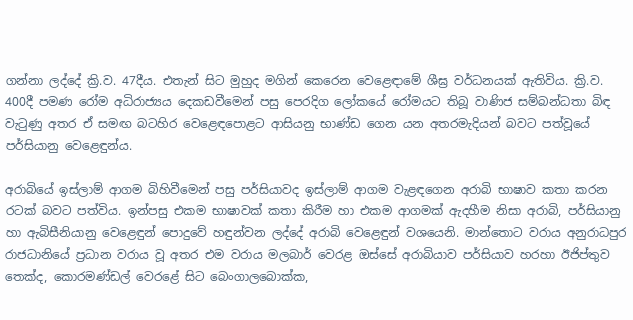ගන්නා ලද්දේ ක්‍රි.ව. 47දීය. එතැන් සිට මුහුද මගින් කෙරෙන වෙළෙඳාමේ ශීඝ්‍ර වර්ධනයක් ඇතිවිය. ක්‍රි.ව. 400දී පමණ රෝම අධිරාජ්‍යය දෙකඩවීමෙන් පසු පෙරදිග ලෝකයේ රෝමයට තිබූ වාණිජ සම්බන්ධතා බිඳ වැටුණු අතර ඒ සමඟ බටහිර වෙළෙඳපොළට ආසියනු භාණ්ඩ ගෙන යන අතරමැදියන් බවට පත්වූයේ පර්සියානු වෙළෙඳුන්ය.

අරාබියේ ඉස්ලාම් ආගම බිහිවීමෙන් පසු පර්සියාවද ඉස්ලාම් ආගම වැළඳගෙන අරාබි භාෂාව කතා කරන රටක් බවට පත්විය. ඉන්පසු එකම භාෂාවක් කතා කිරීම හා එකම ආගමක් ඇදහීම නිසා අරාබි, පර්සියානු හා ඇබිසීනියානු වෙළෙඳුන් පොදුවේ හඳුන්වන ලද්දේ අරාබි වෙළෙඳුන් වශයෙනි. මාන්තොට වරාය අනුරාධපුර රාජධානියේ ප්‍රධාන වරාය වූ අතර එම වරාය මලබාර් වෙරළ ඔස්සේ අරාබියාව පර්සියාව හරහා ඊජිප්තුව තෙක්ද, කොරමණ්ඩල් වෙරළේ සිට බෙංගාලබොක්ක,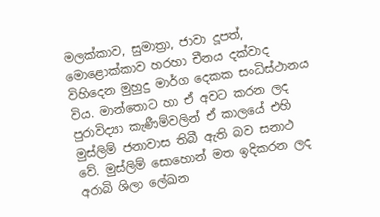මලක්කාව, සුමාත්‍රා, ජාවා දූපත්, මොළොක්කාව හරහා චීනය දක්වාද විහිදෙන මුහුදු මාර්ග දෙකක සංධිස්ථානය විය. මාන්තොට හා ඒ අවට කරන ලද පුරාවිද්‍යා කැණීම්වලින් ඒ කාලයේ එහි මුස්ලිම් ජනාවාස තිබී ඇති බව සනාථ වේ. මුස්ලිම් සොහොන් මත ඉදිකරන ලද අරාබි ශිලා ලේඛන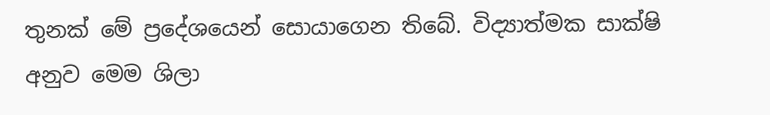තුනක් මේ ප්‍රදේශයෙන් සොයාගෙන තිබේ. විද්‍යාත්මක සාක්ෂි අනුව මෙම ශිලා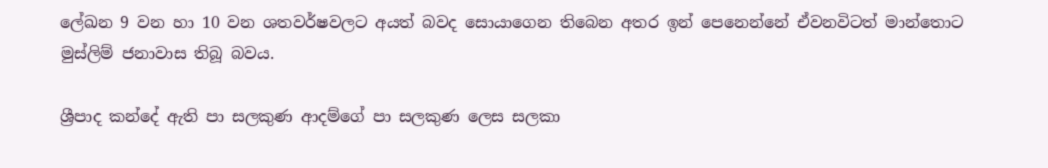ලේඛන 9 වන හා 10 වන ශතවර්ෂවලට අයත් බවද සොයාගෙන තිබෙන අතර ඉන් පෙනෙන්නේ ඒවනවිටත් මාන්තොට මුස්ලිම් ජනාවාස තිබූ බවය.

ශ්‍රීපාද කන්දේ ඇති පා සලකුණ ආදම්ගේ පා සලකුණ ලෙස සලකා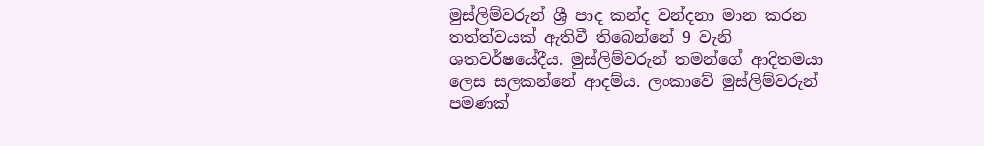මුස්ලිම්වරුන් ශ්‍රී පාද කන්ද වන්දනා මාන කරන තත්ත්වයක් ඇතිවී තිබෙන්නේ 9 වැනි ශතවර්ෂයේදීය. මුස්ලිම්වරුන් තමන්ගේ ආදිතමයා ලෙස සලකන්නේ ආදම්ය. ලංකාවේ මුස්ලිම්වරුන් පමණක්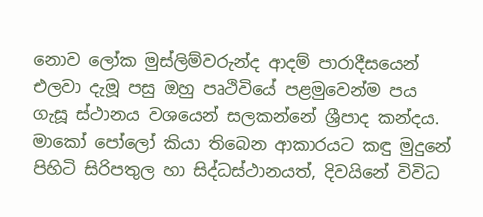නොව ලෝක මුස්ලිම්වරුන්ද ආදම් පාරාදීසයෙන් එලවා දැමූ පසු ඔහු පෘථිවියේ පළමුවෙන්ම පය ගැසූ ස්ථානය වශයෙන් සලකන්නේ ශ්‍රීපාද කන්දය. මාකෝ පෝලෝ කියා තිබෙන ආකාරයට කඳු මුදුනේ පිහිටි සිරිපතුල හා සිද්ධස්ථානයත්, දිවයිනේ විවිධ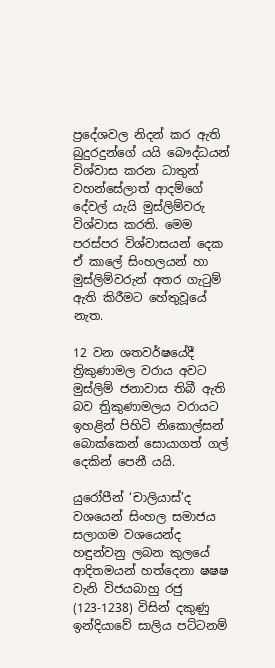ප්‍රදේශවල නිදන් කර ඇති බුදුරදුන්ගේ යයි බෞද්ධයන් විශ්වාස කරන ධාතුන් වහන්සේලාත් ආදම්ගේ දේවල් යැයි මුස්ලිම්වරු විශ්වාස කරති. මෙම පරස්පර විශ්වාසයන් දෙක ඒ කාලේ සිංහලයන් හා මුස්ලිම්වරුන් අතර ගැටුම් ඇති කිරීමට හේතුවූයේ නැත.

12 වන ශතවර්ෂයේදී ත්‍රිකුණාමල වරාය අවට මුස්ලිම් ජනාවාස තිබී ඇති බව ත්‍රිකුණාමලය වරායට ඉහළින් පිහිටි නිකොල්සන් බොක්කෙන් සොයාගත් ගල් දෙකින් පෙනී යයි.

යුරෝපීන් ‘චාලියාස්’ද වශයෙන් සිංහල සමාජය සලාගම වශයෙන්ද හඳුන්වනු ලබන කුලයේ ආදිතමයන් හත්දෙනා ෂෂෂ වැනි විජයබාහු රජු (123-1238) විසින් දකුණු ඉන්දියාවේ සාලිය පට්ටනම්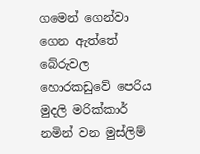ගමෙන් ගෙන්වා ගෙන ඇත්තේ බේරුවල හොරකඩුවේ පෙරිය මුදලි මරික්කාර් නමින් වන මුස්ලිම්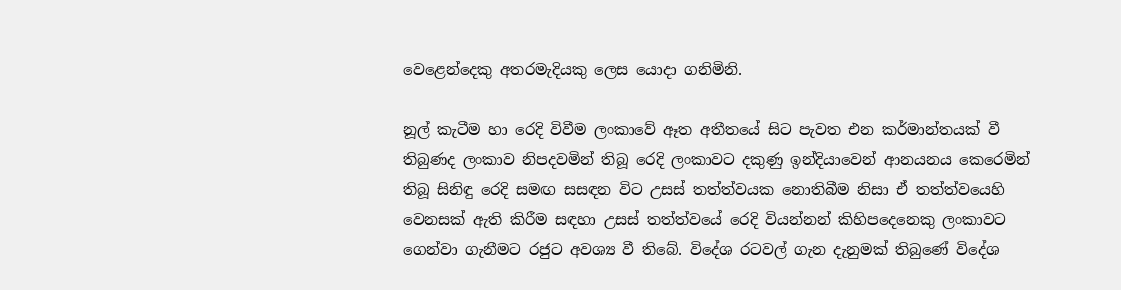වෙළෙන්දෙකු අතරමැදියකු ලෙස යොදා ගනිමිනි.

නූල් කැටීම හා රෙදි විවීම ලංකාවේ ඈත අතීතයේ සිට පැවත එන කර්මාන්තයක් වී තිබුණද ලංකාව නිපදවමින් තිබූ රෙදි ලංකාවට දකුණු ඉන්දියාවෙන් ආනයනය කෙරෙමින් තිබූ සිනිඳු රෙදි සමඟ සසඳන විට උසස් තත්ත්වයක නොතිබීම නිසා ඒ තත්ත්වයෙහි වෙනසක් ඇති කිරීම සඳහා උසස් තත්ත්වයේ රෙදි වියන්නන් කිහිපදෙනෙකු ලංකාවට ගෙන්වා ගැනීමට රජුට අවශ්‍ය වී තිබේ. විදේශ රටවල් ගැන දැනුමක් තිබුණේ විදේශ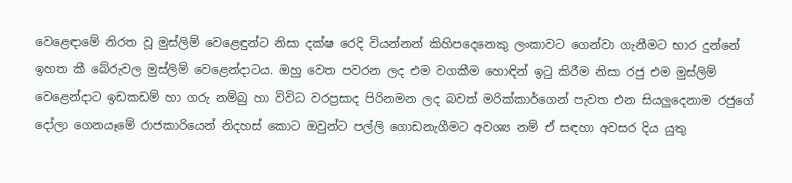වෙළෙඳාමේ නිරත වූ මුස්ලිම් වෙළෙඳුන්ට නිසා දක්ෂ රෙදි වියන්නන් කිහිපදෙනෙකු ලංකාවට ගෙන්වා ගැනීමට භාර දුන්නේ ඉහත කී බේරුවල මුස්ලිම් වෙළෙන්දාටය. ඔහු වෙත පවරන ලද එම වගකීම හොඳින් ඉටු කිරීම නිසා රජු එම මුස්ලිම් වෙළෙන්දාට ඉඩකඩම් හා ගරු නම්බු හා විවිධ වරප්‍රසාද පිරිනමන ලද බවත් මරික්කාර්ගෙන් පැවත එන සියලුදෙනාම රජුගේ දෝලා ගෙනයෑමේ රාජකාරියෙන් නිදහස් කොට ඔවුන්ට පල්ලි ගොඩනැගීමට අවශ්‍ය නම් ඒ සඳහා අවසර දිය යුතු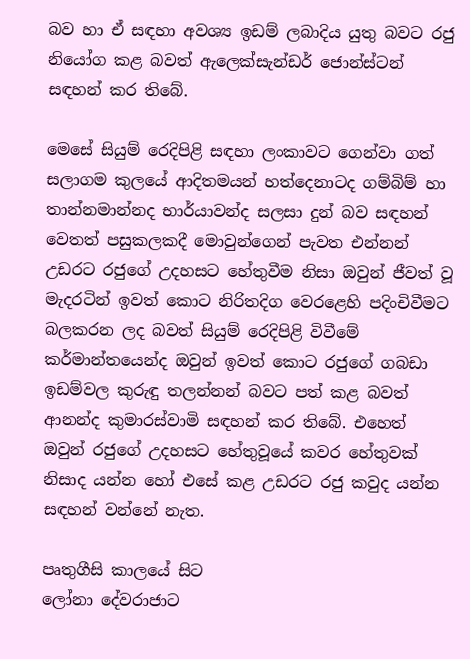බව හා ඒ සඳහා අවශ්‍ය ඉඩම් ලබාදිය යුතු බවට රජු නියෝග කළ බවත් ඇලෙක්සැන්ඩර් ජොන්ස්ටන් සඳහන් කර තිබේ.

මෙසේ සියුම් රෙදිපිළි සඳහා ලංකාවට ගෙන්වා ගත් සලාගම කුලයේ ආදිතමයන් හත්දෙනාටද ගම්බිම් හා තාන්නමාන්නද භාර්යාවන්ද සලසා දුන් බව සඳහන් වෙතත් පසුකලකදී මොවුන්ගෙන් පැවත එන්නන් උඩරට රජුගේ උදහසට හේතුවීම නිසා ඔවුන් ජීවත් වූ මැදරටින් ඉවත් කොට නිරිතදිග වෙරළෙහි පදිංචිවීමට බලකරන ලද බවත් සියුම් රෙදිපිළි විවීමේ කර්මාන්තයෙන්ද ඔවුන් ඉවත් කොට රජුගේ ගබඩා ඉඩම්වල කුරුඳු තලන්නන් බවට පත් කළ බවත් ආනන්ද කුමාරස්වාමි සඳහන් කර තිබේ. එහෙත් ඔවුන් රජුගේ උදහසට හේතුවූයේ කවර හේතුවක් නිසාද යන්න හෝ එසේ කළ උඩරට රජු කවුද යන්න සඳහන් වන්නේ නැත.

පෘතුගීසි කාලයේ සිට
ලෝනා දේවරාජාට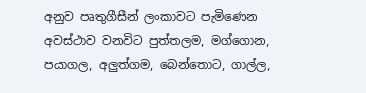අනුව පෘතුගීසීන් ලංකාවට පැමිණෙන අවස්ථාව වනවිට පුත්තලම, මග්ගොන, පයාගල, අලුත්ගම, බෙන්තොට, ගාල්ල,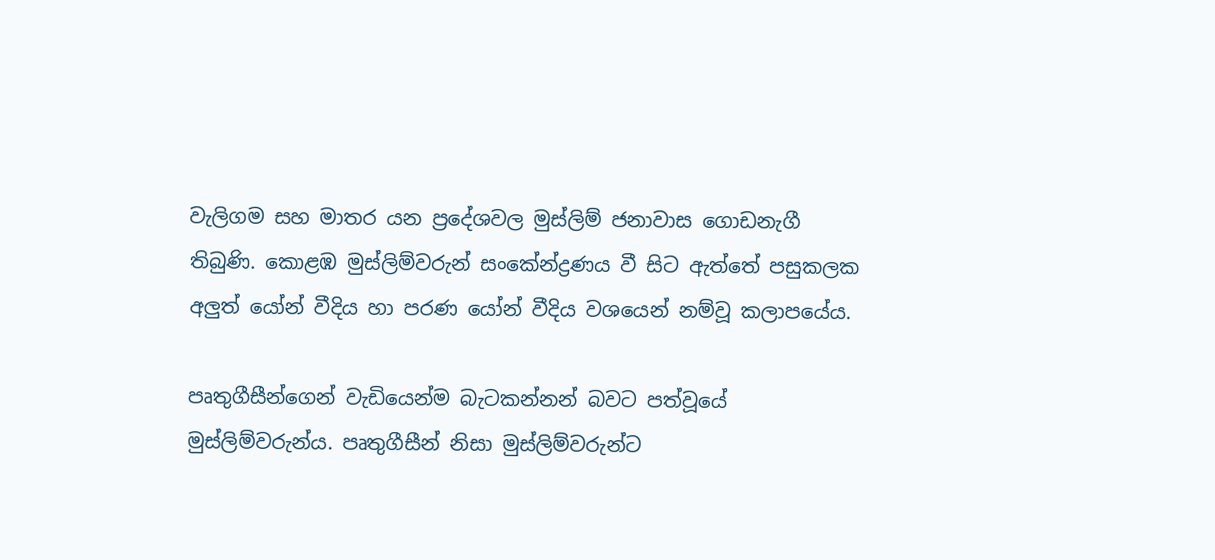වැලිගම සහ මාතර යන ප්‍රදේශවල මුස්ලිම් ජනාවාස ගොඩනැගී තිබුණි. කොළඹ මුස්ලිම්වරුන් සංකේන්ද්‍රණය වී සිට ඇත්තේ පසුකලක අලුත් යෝන් වීදිය හා පරණ යෝන් වීදිය වශයෙන් නම්වූ කලාපයේය.

පෘතුගීසීන්ගෙන් වැඩියෙන්ම බැටකන්නන් බවට පත්වූයේ මුස්ලිම්වරුන්ය. පෘතුගීසීන් නිසා මුස්ලිම්වරුන්ට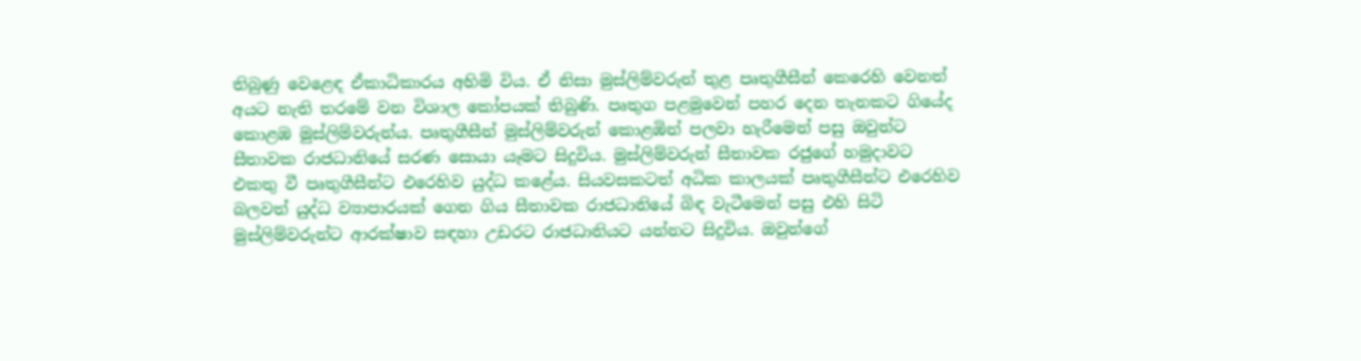තිබුණු වෙළෙඳ ඒකාධිකාරය අහිමි විය. ඒ නිසා මුස්ලිම්වරුන් තුළ පෘතුගීසීන් කෙරෙහි වෙනත් අයට නැති තරමේ වන විශාල කෝපයක් තිබුණි. පෘතුග පළමුවෙන් පහර දෙන තැනකට ගියේද කොළඹ මුස්ලිම්වරුන්ය. පෘතුගීසීන් මුස්ලිම්වරුන් කොළඹින් පලවා හැරීමෙන් පසු ඔවුන්ට සීතාවක රාජධානියේ සරණ සොයා යෑමට සිදුවිය. මුස්ලිම්වරුන් සීතාවක රජුගේ හමුදාවට එකතු වී පෘතුගීසීන්ට එරෙහිව යුද්ධ කළේය. සියවසකටත් අධික කාලයක් පෘතුගීසීන්ට එරෙහිව බලවත් යුද්ධ ව්‍යාපාරයක් ගෙන ගිය සීතාවක රාජධානියේ බිඳ වැටීමෙන් පසු එහි සිටි මුස්ලිම්වරුන්ට ආරක්ෂාව සඳහා උඩරට රාජධානියට යන්නට සිදුවිය. ඔවුන්ගේ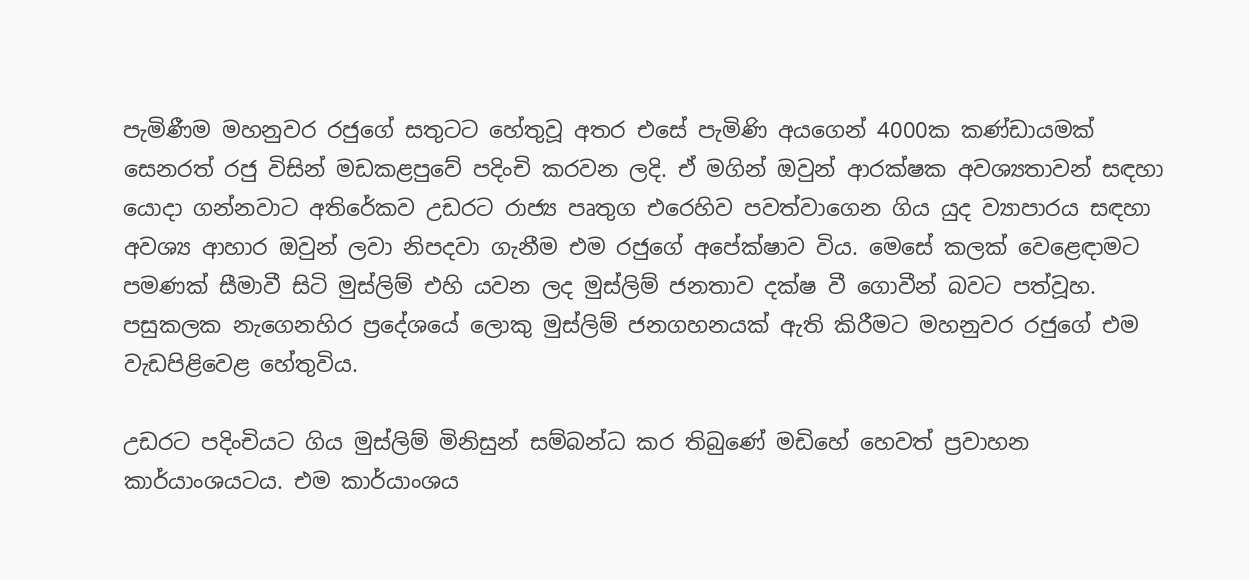පැමිණීම මහනුවර රජුගේ සතුටට හේතුවූ අතර එසේ පැමිණි අයගෙන් 4000ක කණ්ඩායමක් සෙනරත් රජු විසින් මඩකළපුවේ පදිංචි කරවන ලදි. ඒ මගින් ඔවුන් ආරක්ෂක අවශ්‍යතාවන් සඳහා යොදා ගන්නවාට අතිරේකව උඩරට රාජ්‍ය පෘතුග එරෙහිව පවත්වාගෙන ගිය යුද ව්‍යාපාරය සඳහා අවශ්‍ය ආහාර ඔවුන් ලවා නිපදවා ගැනීම එම රජුගේ අපේක්ෂාව විය. මෙසේ කලක් වෙළෙඳාමට පමණක් සීමාවී සිටි මුස්ලිම් එහි යවන ලද මුස්ලිම් ජනතාව දක්ෂ වී ගොවීන් බවට පත්වූහ. පසුකලක නැගෙනහිර ප්‍රදේශයේ ලොකු මුස්ලිම් ජනගහනයක් ඇති කිරීමට මහනුවර රජුගේ එම වැඩපිළිවෙළ හේතුවිය.

උඩරට පදිංචියට ගිය මුස්ලිම් මිනිසුන් සම්බන්ධ කර තිබුණේ මඩිහේ හෙවත් ප්‍රවාහන කාර්යාංශයටය. එම කාර්යාංශය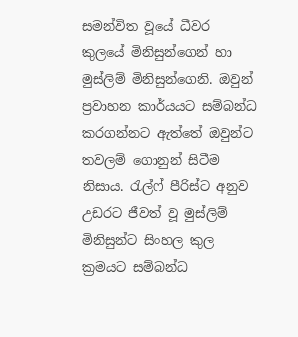සමන්විත වූයේ ධීවර කුලයේ මිනිසුන්ගෙන් හා මුස්ලිම් මිනිසුන්ගෙනි. ඔවුන් ප්‍රවාහන කාර්යයට සම්බන්ධ කරගන්නට ඇත්තේ ඔවුන්ට තවලම් ගොනුන් සිටීම නිසාය. රැල්ෆ් පීරිස්ට අනුව උඩරට ජීවත් වූ මුස්ලිම් මිනිසුන්ට සිංහල කුල ක්‍රමයට සම්බන්ධ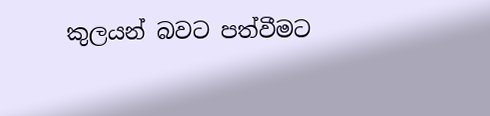කුලයන් බවට පත්වීමට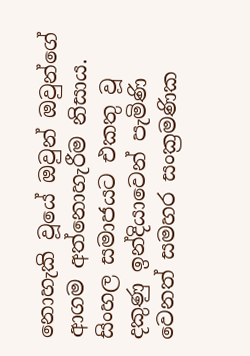නොහැකි වූයේ ඔවුන් ඔවුන්ගේ ආගම අත්නොහැරීම නිසාය. සිංහල සමාජයට එකතු වූ දකුණු ඉන්දියාවෙන් පැමිණි වෙනත් සමහර සංක්‍රමණික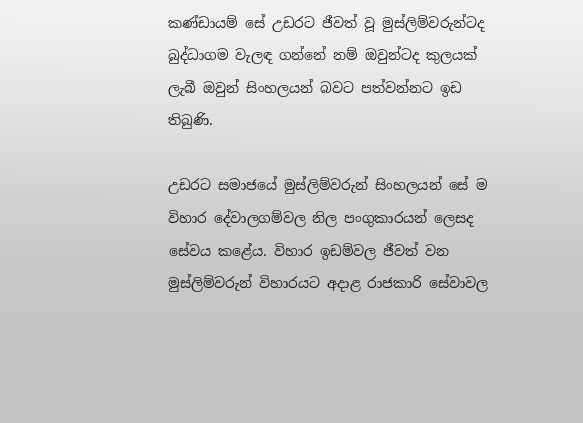කණ්ඩායම් සේ උඩරට ජීවත් වූ මුස්ලිම්වරුන්ටද බුද්ධාගම වැලඳ ගන්නේ නම් ඔවුන්ටද කුලයක් ලැබී ඔවුන් සිංහලයන් බවට පත්වන්නට ඉඩ තිබුණි.

උඩරට සමාජයේ මුස්ලිම්වරුන් සිංහලයන් සේ ම විහාර දේවාලගම්වල නිල පංගුකාරයන් ලෙසද සේවය කළේය. විහාර ඉඩම්වල ජීවත් වන මුස්ලිම්වරුන් විහාරයට අදාළ රාජකාරි සේවාවල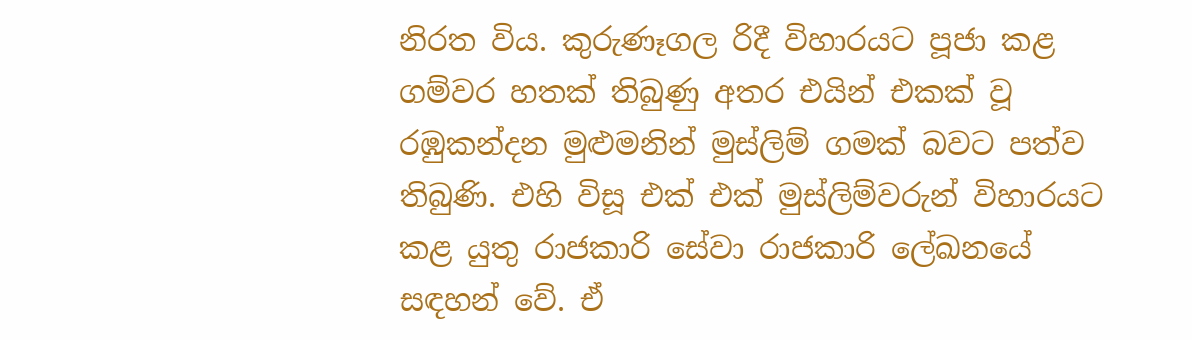නිරත විය. කුරුණෑගල රිදී විහාරයට පූජා කළ ගම්වර හතක් තිබුණු අතර එයින් එකක් වූ රඹුකන්දන මුළුමනින් මුස්ලිම් ගමක් බවට පත්ව තිබුණි. එහි විසූ එක් එක් මුස්ලිම්වරුන් විහාරයට කළ යුතු රාජකාරි සේවා රාජකාරි ලේඛනයේ සඳහන් වේ. ඒ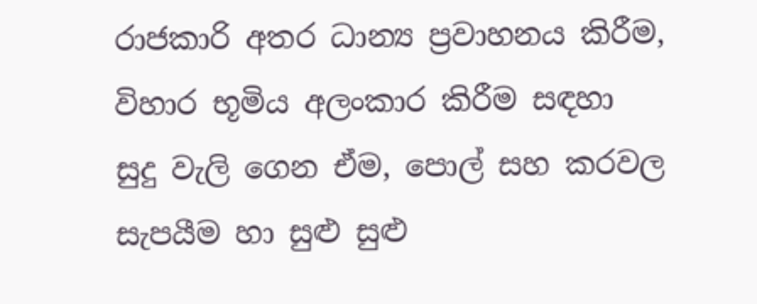රාජකාරි අතර ධාන්‍ය ප්‍රවාහනය කිරීම, විහාර භූමිය අලංකාර කිරීම සඳහා සුදු වැලි ගෙන ඒම, පොල් සහ කරවල සැපයීම හා සුළු සුළු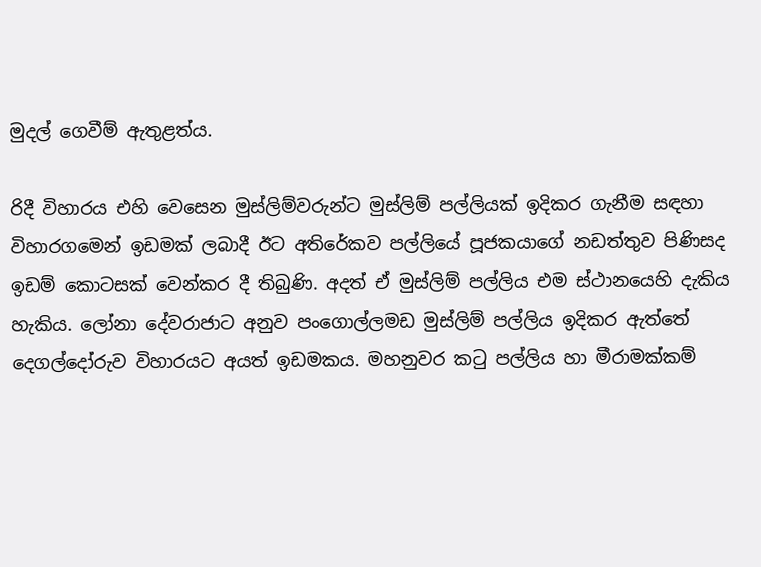මුදල් ගෙවීම් ඇතුළත්ය.

රිදී විහාරය එහි වෙසෙන මුස්ලිම්වරුන්ට මුස්ලිම් පල්ලියක් ඉදිකර ගැනීම සඳහා විහාරගමෙන් ඉඩමක් ලබාදී ඊට අතිරේකව පල්ලියේ පූජකයාගේ නඩත්තුව පිණිසද ඉඩම් කොටසක් වෙන්කර දී තිබුණි. අදත් ඒ මුස්ලිම් පල්ලිය එම ස්ථානයෙහි දැකිය හැකිය. ලෝනා දේවරාජාට අනුව පංගොල්ලමඩ මුස්ලිම් පල්ලිය ඉදිකර ඇත්තේ දෙගල්දෝරුව විහාරයට අයත් ඉඩමකය. මහනුවර කටු පල්ලිය හා මීරාමක්කම්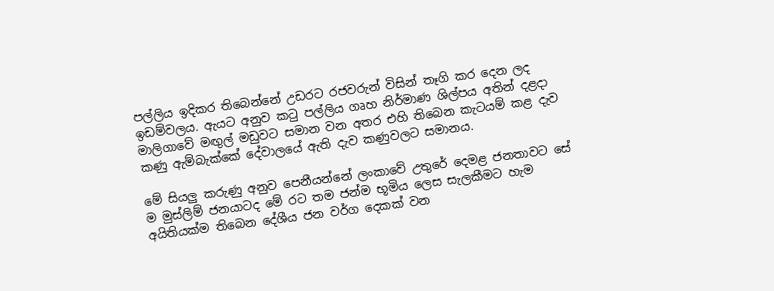පල්ලිය ඉදිකර තිබෙන්නේ උඩරට රජවරුන් විසින් තෑගි කර දෙන ලද ඉඩම්වලය. ඇයට අනුව කටු පල්ලිය ගෘහ නිර්මාණ ශිල්පය අතින් දළදා මාලිගාවේ මඟුල් මඩුවට සමාන වන අතර එහි තිබෙන කැටයම් කළ දැව කණු ඇම්බැක්කේ දේවාලයේ ඇති දැව කණුවලට සමානය.

මේ සියලු කරුණු අනුව පෙනීයන්නේ ලංකාවේ උතුරේ දෙමළ ජනතාවට සේ ම මුස්ලිම් ජනයාටද මේ රට තම ජන්ම භූමිය ලෙස සැලකීමට හැම අයිතියක්ම තිබෙන දේශීය ජන වර්ග දෙකක් වන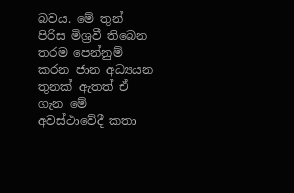බවය. මේ තුන් පිරිස මිශ්‍රවී තිබෙන තරම පෙන්නුම් කරන ජාන අධ්‍යයන තුනක් ඇතත් ඒ ගැන මේ අවස්ථාවේදී කතා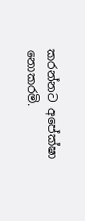කරන්නට අපේක්ෂා නොකරමි.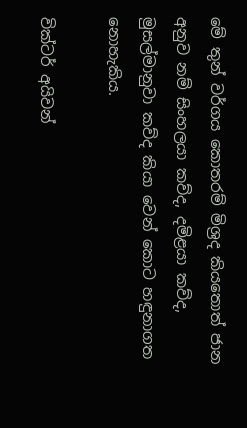මේ තුන් වර්ගය කොතරම් මිශ්‍රද කියතොත් ජාන අනුව නම් සිංහලයා කව්ද, දමිළයා කව්ද, මුසල්මානුවා කව්ද කියා වෙන් කොට හඳුනාගත නොහැකිය.

වික්ටර් අයිවන්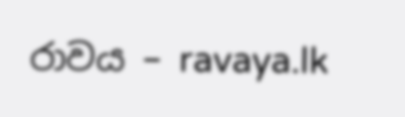රාවය – ravaya.lk